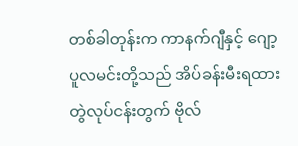တစ်ခါတုန်းက ကာနက်ဂျီနှင့် ဂျော့ပူလမင်းတို့သည် အိပ်ခန်းမီးရထားတွဲလုပ်ငန်းတွက် ဗိုလ်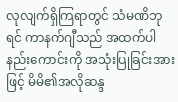လုလျက်ရှိကြရာတွင် သံမဏိဘုရင် ကာနက်ဂျီသည် အထက်ပါနည်းကောင်းကို အသုံးပြုခြင်းအားဖြင့် မိမိ၏အလိုဆန္ဒ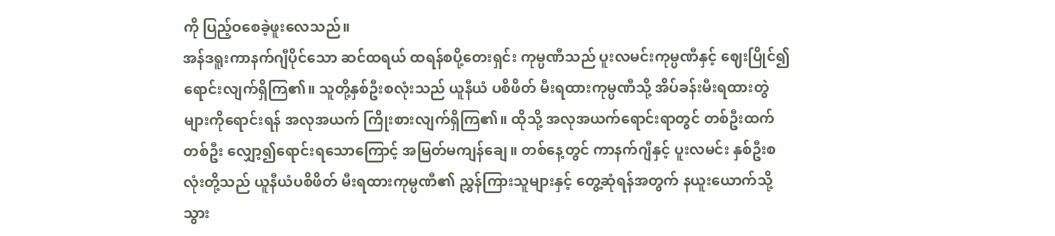ကို ပြည့်ဝစေခဲ့ဖူးလေသည်။
အန်ဒရူးကာနက်ဂျီပိုင်သော ဆင်ထရယ် ထရန်စပို့တေးရှင်း ကုမ္ပဏီသည် ပူးလမင်းကုမ္ပဏီနှင့် ဈေးပြိုင်၍ ရောင်းလျက်ရှိကြ၏။ သူတို့နှစ်ဦးစလုံးသည် ယူနီယံ ပစိဖိတ် မီးရထားကုမ္ပဏီသို့ အိပ်ခန်းမီးရထားတွဲများကိုရောင်းရန် အလုအယက် ကြိုးစားလျက်ရှိကြ၏။ ထိုသို့ အလုအယက်ရောင်းရာတွင် တစ်ဦးထက်တစ်ဦး လျှော့၍ရောင်းရသောကြောင့် အမြတ်မကျန်ချေ။ တစ်နေ့တွင် ကာနက်ဂျီနှင့် ပူးလမင်း နှစ်ဦးစလုံးတို့သည် ယူနီယံပစိဖိတ် မီးရထားကုမ္ပဏီ၏ ညွှန်ကြားသူများနှင့် တွေ့ဆုံရန်အတွက် နယူးယောက်သို့ သွား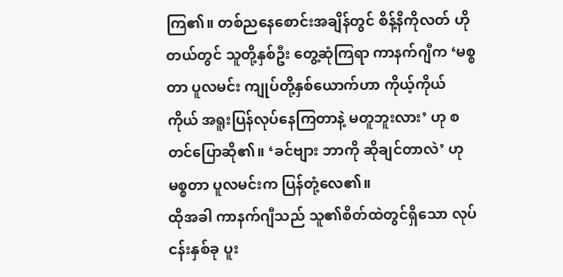ကြ၏။ တစ်ညနေစောင်းအချိန်တွင် စိန့်နိကိုလတ် ဟိုတယ်တွင် သူတို့နှစ်ဦး တွေ့ဆုံကြရာ ကာနက်ဂျီက ‘မစ္စတာ ပူလမင်း ကျုပ်တို့နှစ်ယောက်ဟာ ကိုယ့်ကိုယ်ကိုယ် အရူးပြန်လုပ်နေကြတာနဲ့ မတူဘူးလား’ ဟု စတင်ပြောဆို၏။ ‘ခင်ဗျား ဘာကို ဆိုချင်တာလဲ’ ဟု မစ္စတာ ပူလမင်းက ပြန်တုံ့လေ၏။
ထိုအခါ ကာနက်ဂျီသည် သူ၏စိတ်ထဲတွင်ရှိသော လုပ်ငန်းနှစ်ခု ပူး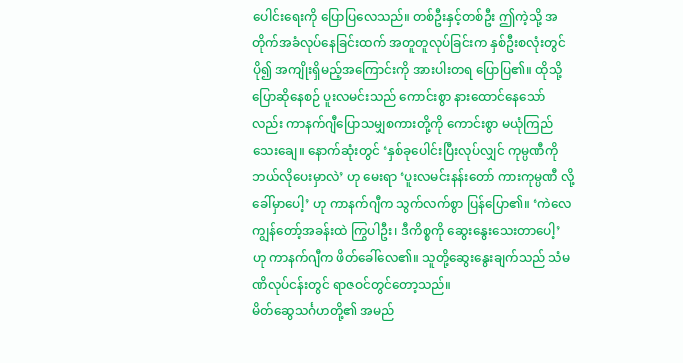ပေါင်းရေးကို ပြောပြလေသည်။ တစ်ဦးနှင့်တစ်ဦး ဤကဲ့သို့ အတိုက်အခံလုပ်နေခြင်းထက် အတူတူလုပ်ခြင်းက နှစ်ဦးစလုံးတွင် ပို၍ အကျိုးရှိမည့်အကြောင်းကို အားပါးတရ ပြောပြ၏။ ထိုသို့ပြောဆိုနေစဉ် ပူးလမင်းသည် ကောင်းစွာ နားထောင်နေသော်လည်း ကာနက်ဂျီပြောသမျှစကားတို့ကို ကောင်းစွာ မယုံကြည်သေးချေ။ နောက်ဆုံးတွင် ‘နှစ်ခုပေါင်းပြီးလုပ်လျှင် ကုမ္ပဏီကို ဘယ်လိုပေးမှာလဲ’ ဟု မေးရာ ‘ပူးလမင်းနန်းတော် ကားကုမ္ပဏီ လို့ခေါ်မှာပေါ့’ ဟု ကာနက်ဂျီက သွက်လက်စွာ ပြန်ပြော၏။ ‘ကဲလေ ကျွန်တော့်အခန်းထဲ ကြွပါဦး၊ ဒီကိစ္စကို ဆွေးနွေးသေးတာပေါ့’ ဟု ကာနက်ဂျီက ဖိတ်ခေါ်လေ၏။ သူတို့ဆွေးနွေးချက်သည် သံမဏိလုပ်ငန်းတွင် ရာဇဝင်တွင်တော့သည်။
မိတ်ဆွေသင်္ဂဟတို့၏ အမည်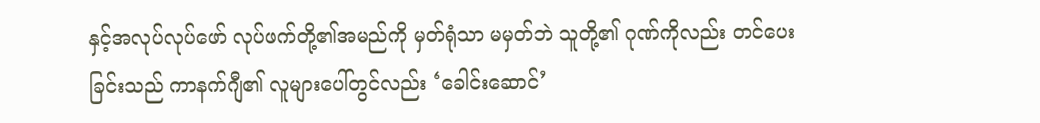နှင့်အလုပ်လုပ်ဖော် လုပ်ဖက်တို့၏အမည်ကို မှတ်ရုံသာ မမှတ်ဘဲ သူတို့၏ ဂုဏ်ကိုလည်း တင်ပေးခြင်းသည် ကာနက်ဂျီ၏ လူများပေါ်တွင်လည်း ‘ခေါင်းဆောင်’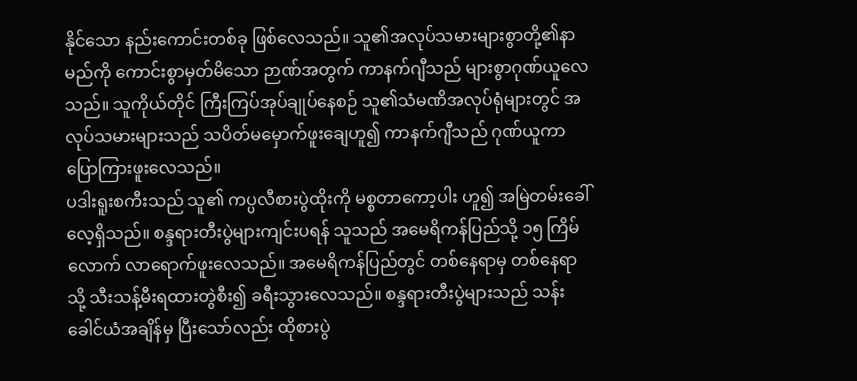နိုင်သော နည်းကောင်းတစ်ခု ဖြစ်လေသည်။ သူ၏အလုပ်သမားများစွာတို့၏နာမည်ကို ကောင်းစွာမှတ်မိသော ဉာဏ်အတွက် ကာနက်ဂျီသည် များစွာဂုဏ်ယူလေသည်။ သူကိုယ်တိုင် ကြီးကြပ်အုပ်ချုပ်နေစဉ် သူ၏သံမဏိအလုပ်ရုံများတွင် အလုပ်သမားများသည် သပိတ်မမှောက်ဖူးချေဟူ၍ ကာနက်ဂျီသည် ဂုဏ်ယူကာ ပြောကြားဖူးလေသည်။
ပဒါးရူးစကီးသည် သူ၏ ကပ္ပလီစားပွဲထိုးကို မစ္စတာကော့ပါး ဟူ၍ အမြဲတမ်းခေါ်လေ့ရှိသည်။ စန္ဒရားတီးပွဲများကျင်းပရန် သူသည် အမေရိကန်ပြည်သို့ ၁၅ ကြိမ်လောက် လာရောက်ဖူးလေသည်။ အမေရိကန်ပြည်တွင် တစ်နေရာမှ တစ်နေရာသို့ သီးသန့်မီးရထားတွဲစီး၍ ခရီးသွားလေသည်။ စန္ဒရားတီးပွဲများသည် သန်းခေါင်ယံအချိန်မှ ပြီးသော်လည်း ထိုစားပွဲ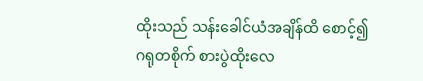ထိုးသည် သန်းခေါင်ယံအချိန်ထိ စောင့်၍ ဂရုတစိုက် စားပွဲထိုးလေ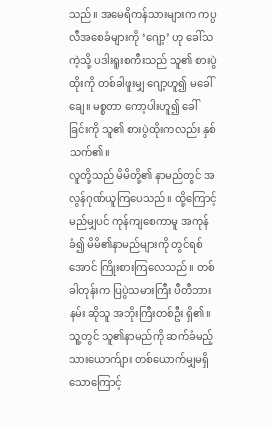သည်။ အမေရိကန်သားများက ကပ္ပလီအစေခံများကို ‘ဂျော့’ ဟု ခေါ်သကဲ့သို့ ပဒါးရူးစကီးသည် သူ၏ စားပွဲထိုးကို တစ်ခါဖူးမျှ ဂျော့ဟူ၍ မခေါ်ချေ။ မစ္စတာ ကော့ပါးဟူ၍ ခေါ်ခြင်းကို သူ၏ စားပွဲထိုးကလည်း နှစ်သက်၏။
လူတို့သည် မိမိတို့၏ နာမည်တွင် အလွန်ဂုဏ်ယူကြပေသည်။ ထို့ကြောင့် မည်မျှပင် ကုန်ကျစေကာမူ အကုန်ခံ၍ မိမိ၏နာမည်များကို တွင်ရစ်အောင် ကြိုးစားကြလေသည်။ တစ်ခါတုန်းက ပြပွဲသမားကြီး ပီတီဘားနမ်း ဆိုသူ အဘိုးကြီးတစ်ဦး ရှိ၏။ သူ့တွင် သူ၏နာမည်ကို ဆက်ခံမည့် သားယောက်ျား တစ်ယောက်မျှမရှိသောကြောင့်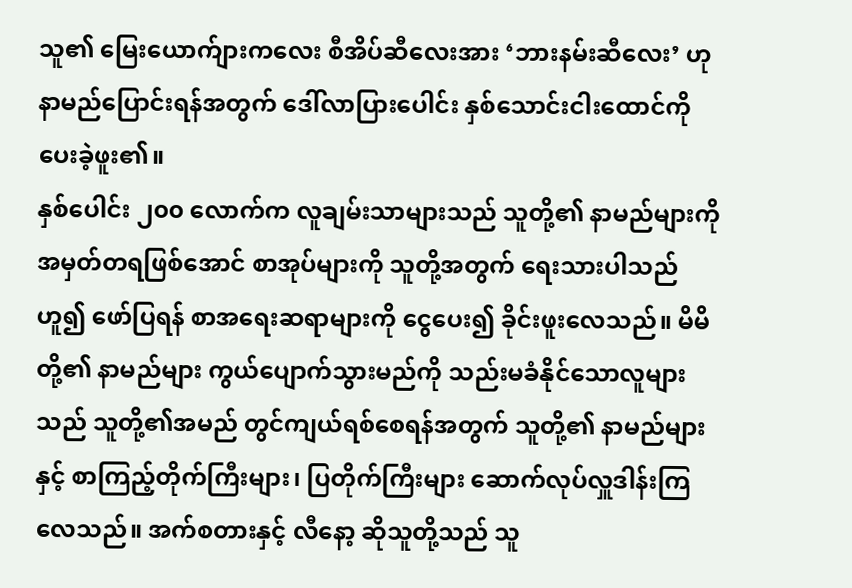သူ၏ မြေးယောက်ျားကလေး စီအိပ်ဆီလေးအား ‘ဘားနမ်းဆီလေး’ ဟု နာမည်ပြောင်းရန်အတွက် ဒေါ်လာပြားပေါင်း နှစ်သောင်းငါးထောင်ကို ပေးခဲ့ဖူး၏။
နှစ်ပေါင်း ၂၀၀ လောက်က လူချမ်းသာများသည် သူတို့၏ နာမည်များကို အမှတ်တရဖြစ်အောင် စာအုပ်များကို သူတို့အတွက် ရေးသားပါသည်ဟူ၍ ဖော်ပြရန် စာအရေးဆရာများကို ငွေပေး၍ ခိုင်းဖူးလေသည်။ မိမိတို့၏ နာမည်များ ကွယ်ပျောက်သွားမည်ကို သည်းမခံနိုင်သောလူများသည် သူတို့၏အမည် တွင်ကျယ်ရစ်စေရန်အတွက် သူတို့၏ နာမည်များနှင့် စာကြည့်တိုက်ကြီးများ၊ ပြတိုက်ကြီးများ ဆောက်လုပ်လှူဒါန်းကြလေသည်။ အက်စတားနှင့် လီနော့ ဆိုသူတို့သည် သူ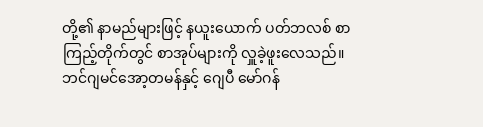တို့၏ နာမည်များဖြင့် နယူးယောက် ပတ်ဘလစ် စာကြည့်တိုက်တွင် စာအုပ်များကို လှူခဲ့ဖူးလေသည်။ ဘင်ဂျမင်အော့တမန်နှင့် ဂျေပီ မော်ဂန်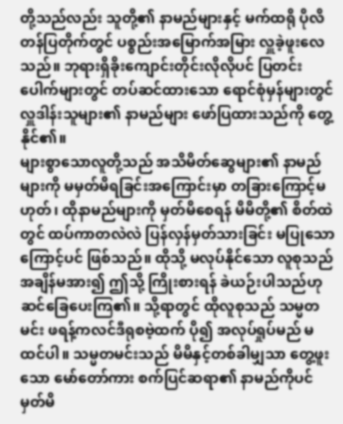တို့သည်လည်း သူတို့၏ နာမည်များနှင့် မက်ထရို ပိုလိတန်ပြတိုက်တွင် ပစ္စည်းအမြောက်အမြား လှူခဲ့ဖူးလေသည်။ ဘုရားရှိခိုးကျောင်းတိုင်းလိုလိုပင် ပြတင်းပေါက်များတွင် တပ်ဆင်ထားသော ရောင်စုံမှန်များတွင် လှူဒါန်းသူများ၏ နာမည်များ ဖော်ပြထားသည်ကို တွေ့နိုင်၏။
များစွာသောလူတို့သည် အသိမိတ်ဆွေများ၏ နာမည်များကို မမှတ်မိရခြင်းအကြောင်းမှာ တခြားကြောင့်မဟုတ်၊ ထိုနာမည်များကို မှတ်မိစေရန် မိမိတို့၏ စိတ်ထဲတွင် ထပ်ကာတလဲလဲ ပြန်လှန်မှတ်သားခြင်း မပြုသောကြောင့်ပင် ဖြစ်သည်။ ထိုသို့ မလုပ်နိုင်သော လူစုသည် အချိန်မအား၍ ဤသို့ ကြိုးစားရန် ခဲယဉ်းပါသည်ဟု ဆင်ခြေပေးကြ၏။ သို့ရာတွင် ထိုလူစုသည် သမ္မတမင်း ဖရန့်ကလင်ဒီရုစဗဲ့ထက် ပို၍ အလုပ်ရှုပ်မည် မထင်ပါ။ သမ္မတမင်းသည် မိမိနှင့်တစ်ခါမျှသာ တွေ့ဖူးသော မော်တော်ကား စက်ပြင်ဆရာ၏ နာမည်ကိုပင် မှတ်မိ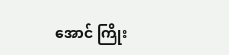အောင် ကြိုး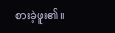စားခဲ့ဖူး၏။